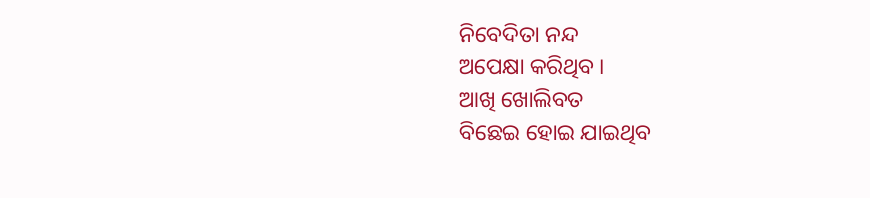ନିବେଦିତା ନନ୍ଦ
ଅପେକ୍ଷା କରିଥିବ ।
ଆଖି ଖୋଲିବତ
ବିଛେଇ ହୋଇ ଯାଇଥିବ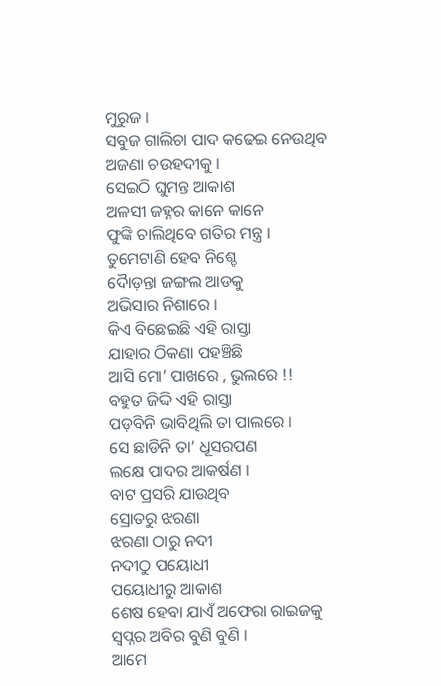ମୁରୁଜ ।
ସବୁଜ ଗାଲିଚା ପାଦ କଢେଇ ନେଉଥିବ
ଅଜଣା ଚଉହଦୀକୁ ।
ସେଇଠି ଘୁମନ୍ତ ଆକାଶ
ଅଳସୀ ଜହ୍ନର କାନେ କାନେ
ଫୁଙ୍କି ଚାଲିଥିବେ ଗତିର ମନ୍ତ୍ର ।
ତୁମେଟାଣି ହେବ ନିଶ୍ଚେ
ଦୋୖଡ଼ନ୍ତା ଜଙ୍ଗଲ ଆଡକୁ
ଅଭିସାର ନିଶାରେ ।
କିଏ ବିଛେଇଛି ଏହି ରାସ୍ତା
ଯାହାର ଠିକଣା ପହଞ୍ଚିଛି
ଆସି ମୋ’ ପାଖରେ , ଭୁଲରେ !!
ବହୁତ ଜିଦ୍ଦି ଏହି ରାସ୍ତା
ପଡ଼ବିନି ଭାବିଥିଲି ତା ପାଲରେ ।
ସେ ଛାଡିନି ତା’ ଧୂସରପଣ
ଲକ୍ଷେ ପାଦର ଆକର୍ଷଣ ।
ବାଟ ପ୍ରସରି ଯାଉଥିବ
ସ୍ରୋତରୁ ଝରଣା
ଝରଣା ଠାରୁ ନଦୀ
ନଦୀଠୁ ପୟୋଧୀ
ପୟୋଧୀରୁ ଆକାଶ
ଶେଷ ହେବା ଯାଏଁ ଅଫେରା ରାଇଜକୁ
ସ୍ୱପ୍ନର ଅବିର ବୁଣି ବୁଣି ।
ଆମେ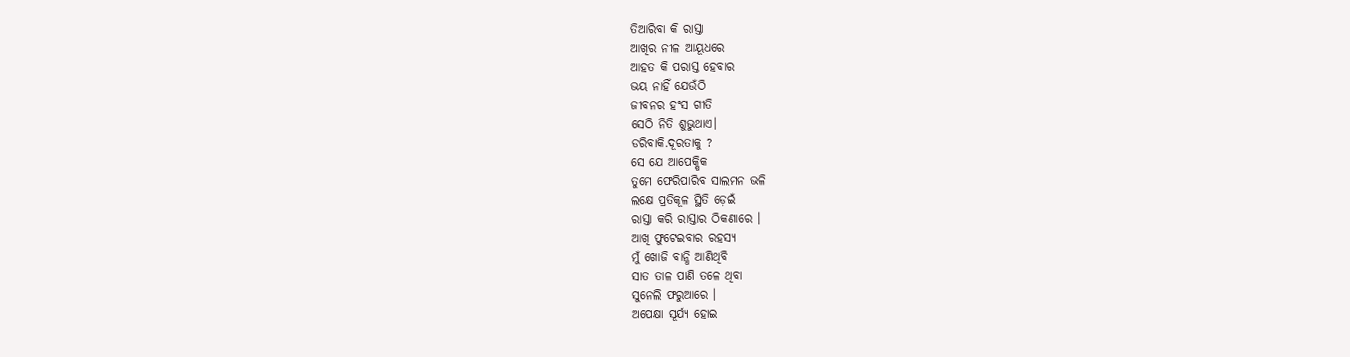ତିଆରିବା କି ରାସ୍ତା
ଆଖିର ନୀଳ ଆୟୂଧରେ
ଆହତ କି ପରାସ୍ତ ହେବାର
ଭୟ ନାହିଁ ଯେଉଁଠି
ଜୀବନର ହଂସ ଗୀତି
ସେଠି ନିତି ଶୁଭୁଥାଏ।
ଡରିବାକି.ଦୂରତାକୁ ?
ସେ ଯେ ଆପେକ୍ଷିକ
ତୁମେ ଫେରିପାରିବ ସାଲମନ ଭଳି
ଲକ୍ଷେ ପ୍ରତିକୂଳ ସ୍ଥିତି ଡ଼େଇଁ
ରାସ୍ତା କରି ରାସ୍ତାର ଠିକଣାରେ ।
ଆଖି ଫୁଟେଇବାର ରହସ୍ୟ
ମୁଁ ଖୋଜି ବାନ୍ଧି ଆଣିଥିବି
ସାତ ତାଳ ପାଣି ତଳେ ଥିବା
ସୁନେଲି ଫରୁଆରେ ।
ଅପେକ୍ଷା ସୂର୍ଯ୍ୟ ହୋଇ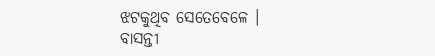ଝଟକୁଥିବ ସେତେବେଳେ ।
ବାସନ୍ତୀ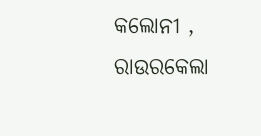କଲୋନୀ , ରାଉରକେଲା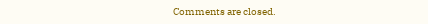Comments are closed.